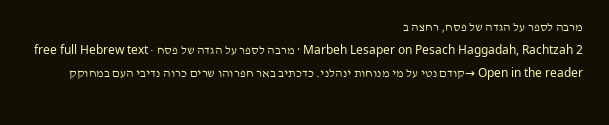מרבה לספר על הגדה של פסח, רחצה ב
Marbeh Lesaper on Pesach Haggadah, Rachtzah 2 · מרבה לספר על הגדה של פסח · free full Hebrew text
Open in the reader →קודם נטי על מי מנוחות ינהלני. כדכתיב באר חפרוהו שרים כרוה נדיבי העם במחוקק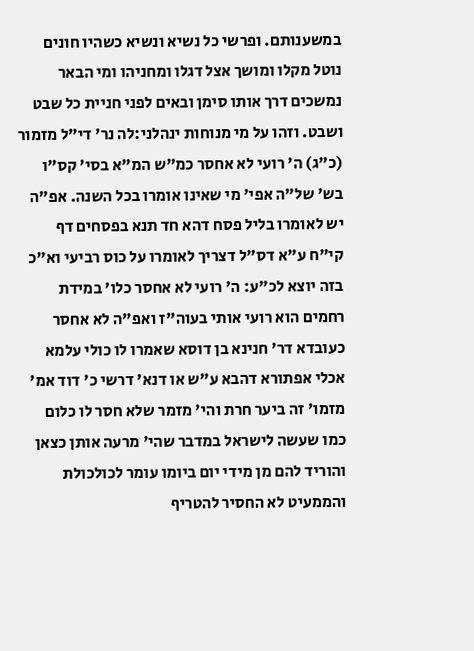במשענותם. ופרשי כל נשיא ונשיא כשהיו חונים נוטל מקלו ומושך אצל דגלו ומחניהו ומי הבאר נמשכים דרך אותו סימן ובאים לפני חניית כל שבט ושבט. וזהו על מי מנוחות ינהלני:לה נר' די"ל מזמור (כ"ג) ה' רועי לא אחסר כמ"ש המ"א בסי' קס"ו בש' של"ה אפי' מי שאינו אומרו בכל השנה. אפ"ה יש לאומרו בליל פסח דהא חד תנא בפסחים דף קי"ח ע"א דס"ל דצריך לאומרו על כוס רביעי וא"כ בזה יוצא לכ"ע: ה' רועי לא אחסר כלו' במידת רחמים הוא רועי אותי בעוה"ז ואפ"ה לא אחסר כעובדא דר' חנינא בן דוסא שאמרו לו כולי עלמא אכלי אפתורא דהבא ע"ש או דנא' דרשי כ' דוד אמ' מזמו' זה ביער חרת והי' מזמר שלא חסר לו כלום כמו שעשה לישראל במדבר שהי' מרעה אותן כצאן והוריד להם מן מידי יום ביומו עומר לכולכולת והממעיט לא החסיר להטריף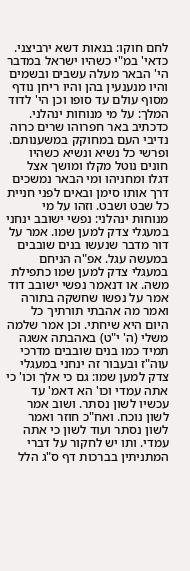לחם חוקו: בנאות דשא ירביצני. כדאי' במ"י כשהיו ישראל במדבר הי' הבאר מעלה עשבים ובשמים והיו מנענעין בהן והיו ריחן נודף מסוף עולם עד סופו וכן הי' לדוד המלך: על מי מנוחות ינהלני. כדכתיב באר חפרוהו שרים כרוה נדיבי העם במחוקק במשענותם. ופרשי כל נשיא ונשיא כשהיו חונים נוטל מקלו ומושך אצל דגלו ומחניהו ומי הבאר נמשכים דרך אותו סימן ובאים לפני חניית כל שבט ושבט. וזהו על מי מנוחות ינהלני: נפשי ישובב ינחני במעגלי צדק למען שמו. אמר על דור מדבר שנעשו בנים שובבים במעשה עגל. אפ"ה הניחם במעגלי צדק למען שמו כתפילת משה. או דנאמר נפשי ישובב דוד אמר על נפשו שחשקה בתורה ואמר מה אהבתי תורתיך כל היום היא שיחתי. וכן אמר שלמה משלי (ה' י"ט) באהבתה אשגה תמיד כמו בנים שובבים מדרכי עוה"ז ובעבור זה ינחני במעגלי צדק למען שמו: גם כי אלך וכו' כי אתה עמדי וכו' הא דאמ' עד עכשיו לשון נסתר. ושוב אמר לשון נוכח. ואח"כ חוזר ואמר לשון נסתר ועוד לשון כי אתה עמדי. ותו יש לחקור על דברי המתניתין בברכות דף ס"ג הלל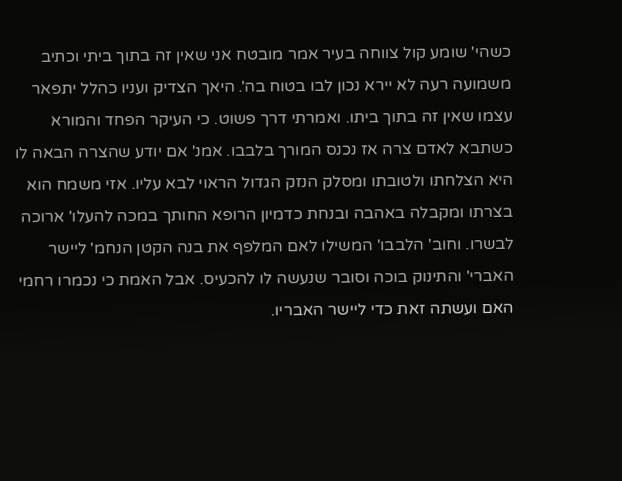כשהי' שומע קול צווחה בעיר אמר מובטח אני שאין זה בתוך ביתי וכתיב משמועה רעה לא יירא נכון לבו בטוח בה'. היאך הצדיק ועניו כהלל יתפאר עצמו שאין זה בתוך ביתו. ואמרתי דרך פשוט. כי העיקר הפחד והמורא כשתבא לאדם צרה אז נכנס המורך בלבבו. אמנ' אם יודע שהצרה הבאה לו היא הצלחתו ולטובתו ומסלק הנזק הגדול הראוי לבא עליו. אזי משמח הוא בצרתו ומקבלה באהבה ובנחת כדמיון הרופא החותך במכה להעלו' ארוכה לבשרו. וחוב' הלבבו' המשילו לאם המלפף את בנה הקטן הנחמ' ליישר האברי' והתינוק בוכה וסובר שנעשה לו להכעיס. אבל האמת כי נכמרו רחמי האם ועשתה זאת כדי ליישר האבריו.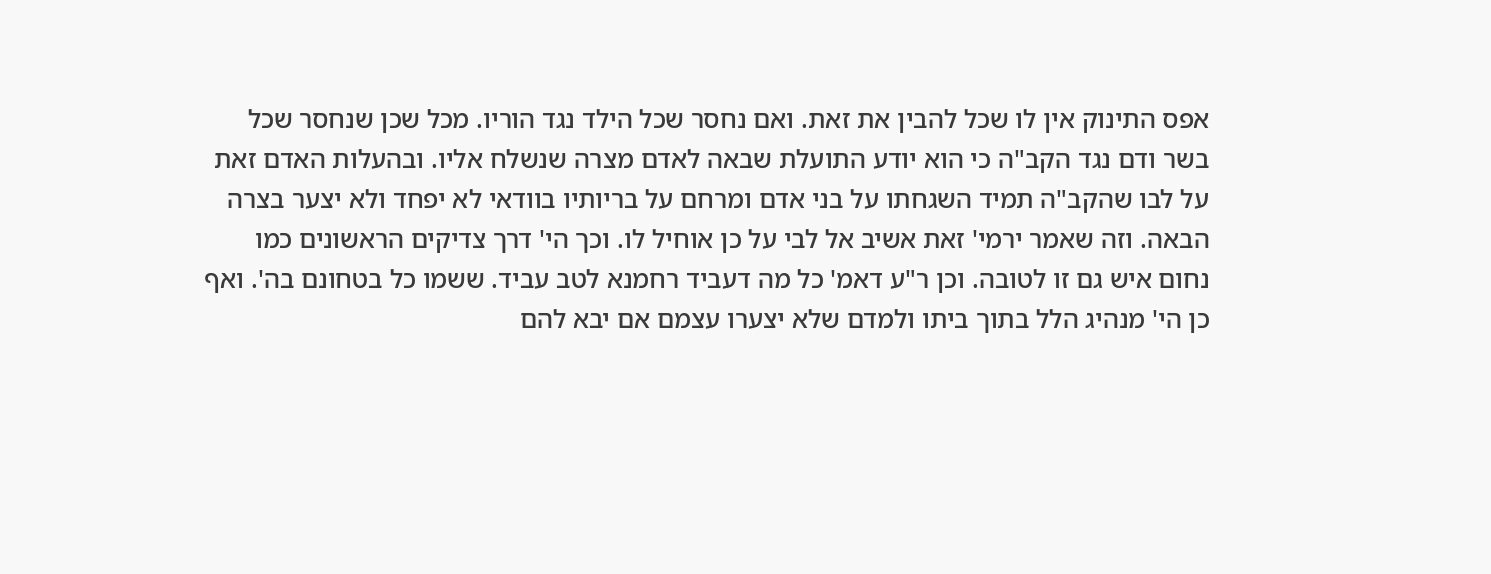אפס התינוק אין לו שכל להבין את זאת. ואם נחסר שכל הילד נגד הוריו. מכל שכן שנחסר שכל בשר ודם נגד הקב"ה כי הוא יודע התועלת שבאה לאדם מצרה שנשלח אליו. ובהעלות האדם זאת על לבו שהקב"ה תמיד השגחתו על בני אדם ומרחם על בריותיו בוודאי לא יפחד ולא יצער בצרה הבאה. וזה שאמר ירמי' זאת אשיב אל לבי על כן אוחיל לו. וכך הי' דרך צדיקים הראשונים כמו נחום איש גם זו לטובה. וכן ר"ע דאמ' כל מה דעביד רחמנא לטב עביד. ששמו כל בטחונם בה'. ואף כן הי' מנהיג הלל בתוך ביתו ולמדם שלא יצערו עצמם אם יבא להם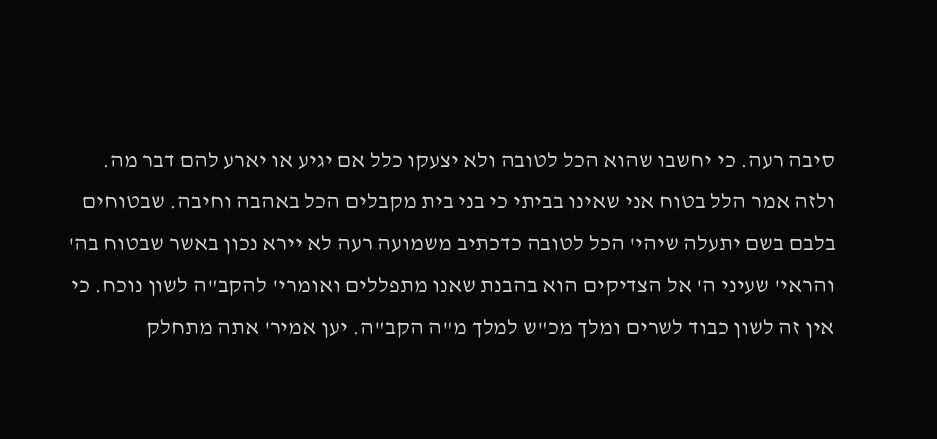סיבה רעה. כי יחשבו שהוא הכל לטובה ולא יצעקו כלל אם יגיע או יארע להם דבר מה. ולזה אמר הלל בטוח אני שאינו בביתי כי בני בית מקבלים הכל באהבה וחיבה. שבטוחים בלבם בשם יתעלה שיהי' הכל לטובה כדכתיב משמועה רעה לא יירא נכון באשר שבטוח בה' והראי' שעיני ה' אל הצדיקים הוא בהבנת שאנו מתפללים ואומרי' להקב"ה לשון נוכח. כי אין זה לשון כבוד לשרים ומלך מכ"ש למלך מ"ה הקב"ה. יען אמיר' אתה מתחלק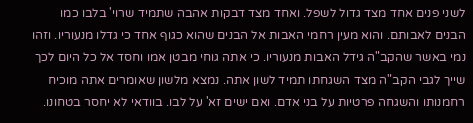לשני פנים אחד מצד גדול לשפל. ואחד מצד דבקות אהבה שתמיד שרוי' בלבו כמו הבנים לאבותם. והוא מעין רחמי האבות אל הבנים שהוא כגוף אחד כי גדלו מנעוריו. וזהו נמי באשר שהקב"ה גידל האבות מנעוריו. כי אתה גוחי מבטן אמו וחסד אל כל היום לכך שייך לגבי הקב"ה מצד השגחתו תמיד לשון אתה. נמצא מלשון שאומרים אתה מוכיח רחמנותו והשגחה פרטיות על בני אדם. ואם ישים זא' על לבו. בוודאי לא יחסר בטחונו.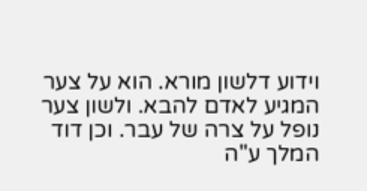וידוע דלשון מורא. הוא על צער המגיע לאדם להבא. ולשון צער נופל על צרה של עבר. וכן דוד המלך ע"ה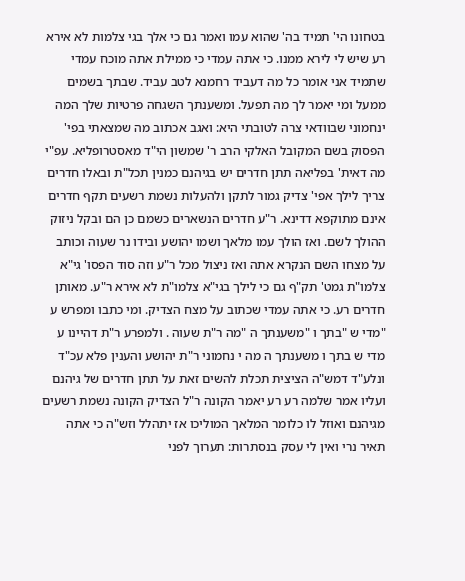בטחונו הי' תמיד בה' שהוא עמו ואמר גם כי אלך בגי צלמות לא אירא רע שיש לי לירא ממנו. כי אתה עמדי כי ממילת אתה מוכח עמדי שתמיד אני אומר כל מה דעביד רחמנא לטב עביד. שבתך בשמים ממעל ומי יאמר לך מה תפעל. ומשענתך השגחה פרטיות שלך המה ינחמוני שבוודאי צרה לטובתי היא: ואגב אכתוב מה שמצאתי בפי' הפסוק בשם המקובל האלקי הרב ר' שמשון הי"ד מאסטרופליא. עפ"י מה דאית' בפליאה תתן חדרים יש בגיהנם כמנין תכל"ת ובאלו חדרים צריך לילך אפי' צדיק גמור לתקן ולהעלות נשמת רשעים תקף חדרים אינם מתוקפא דדינא. ר"ע חדרים הנשארים כשמם כן הם ובקל ניזוק ההולך לשם. ואז הולך עמו מלאך ושמו יהושע ובידו נר שעוה וכותב על מצחו השם הנקרא אתה ואז ניצול מכל ר"ע וזה סוד הפסו' גי"א צלמו"ת גמט' תק"ף גם כי לילך בגי"א צלמו"ת לא אירא ר"ע. מאותן חדרים רע. כי אתה עמדי שכתוב על מצח הצדיק. ומי כתבו ומפרש ע "מדי ש "בתך ו "משענתך ה "מה ר"ת שעוה . ולמפרע ר"ת דהיינו ע מדי ש בתך ו משענתך ה מה י נחמוני ר"ת יהושע והענין פלא עכ"ד ונלע"ד דמש"ה הציצית תכלת להשים זאת על תתן חדרים של גיהנם ועליו אמר שלמה רע רע יאמר הקונה ר"ל הצדיק הקונה נשמת רשעים מגיהנם ואוזל לו כלומר המלאך המוליכו אז יתהלל וזש"ה כי אתה תאיר נרי ואין לי עסק בנסתרות: תערוך לפני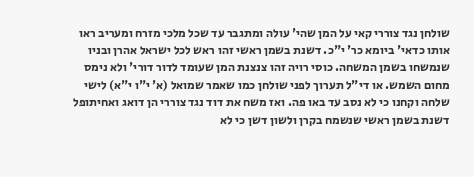שולחן נגד צוררי קאי על המן שהי' עולה ומתגבר עד שכל מלכי מזרח ומעריב ראו אותו כדאי' ביומא כר' י"כ. דשנת בשמן ראשי זהו ראש לכל ישראל אהרן ובניו שנמשחו בשמן המשחה. כוסי רויה זהו צנצנת המן שעומד לדור דורי' ולא נימס מחום השמש. או די"ל תערוך לפני שולחן כמו שאמר שמואל (א' י"ו י"א) לישי שלחה וקחנו כי לא נסב עד באו פה. ואז משח את דוד נגד צוררי הן דואג ואחיתופל דשנת בשמן ראשי שנשמח בקרן ולשון דשן כי לא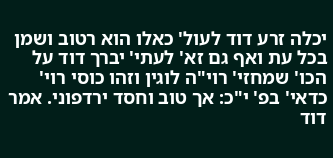יכלה זרע דוד לעול' כאלו הוא רטוב ושמן בכל עת ואף גם זא' לעתי' יברך דוד על הכו' שמחזי' רוי"ה לוגין וזהו כוסי רוי' כדאי' בפ' י"כ: אך טוב וחסד ירדפוני. אמר דוד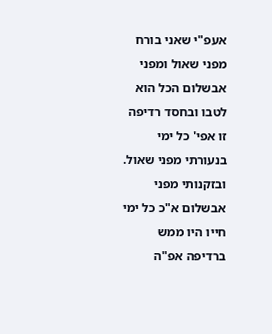אעפ"י שאני בורח מפני שאול ומפני אבשלום הכל הוא לטבו ובחסד רדיפה זו אפי' כל ימי בנעורתי מפני שאול. ובזקנותי מפני אבשלום א"כ כל ימי חייו היו ממש ברדיפה אפ"ה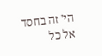הי' זה בחסד אל כל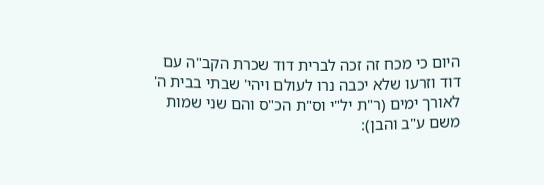היום כי מכח זה זכה לברית דוד שכרת הקב"ה עם דוד וזרעו שלא יכבה נרו לעולם ויהי' שבתי בבית ה' לאורך ימים (ר"ת יל"י וס"ת הכ"ס והם שני שמות משם ע"ב והבן):